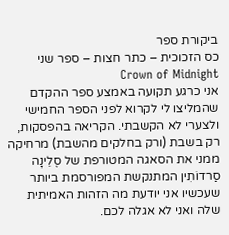ביקורת ספר
כס הזכוכית – כתר חצות – ספר שני Crown of Midnight
אני כרגע תקועה באמצע ספר ההקדם שהמליצו לי לקרוא לפני הספר החמישי ולצערי לא הקשבתי. הקריאה בהפסקות, רק בשבת (ורק בחלקים מהשבת) מרחיקה ממני את הסאגה המטורפת של סֶלֵינָה סַרדוֹתִין המתנקשת המפורסמת ביותר שעכשיו אני יודעת מה הזהות האמיתית שלה ואני לא אגלה לכם.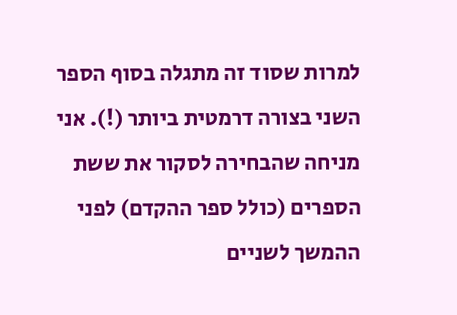למרות שסוד זה מתגלה בסוף הספר השני בצורה דרמטית ביותר (!). אני מניחה שהבחירה לסקור את ששת הספרים (כולל ספר ההקדם) לפני ההמשך לשניים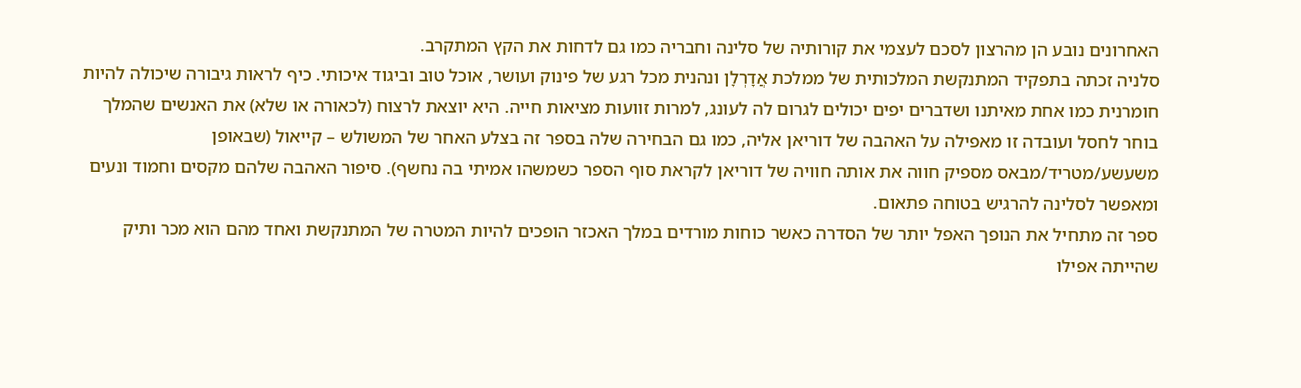האחרונים נובע הן מהרצון לסכם לעצמי את קורותיה של סלינה וחבריה כמו גם לדחות את הקץ המתקרב.
סלניה זכתה בתפקיד המתנקשת המלכותית של ממלכת אֲדָרְלָן ונהנית מכל רגע של פינוק ועושר, אוכל טוב וביגוד איכותי. כיף לראות גיבורה שיכולה להיות חומרנית כמו אחת מאיתנו ושדברים יפים יכולים לגרום לה לעונג, למרות זוועות מציאות חייה. היא יוצאת לרצוח (לכאורה או שלא) את האנשים שהמלך בוחר לחסל ועובדה זו מאפילה על האהבה של דוריאן אליה, כמו גם הבחירה שלה בספר זה בצלע האחר של המשולש – קייאול (שבאופן משעשע/מטריד/מבאס מספיק חווה את אותה חוויה של דוריאן לקראת סוף הספר כשמשהו אמיתי בה נחשף). סיפור האהבה שלהם מקסים וחמוד ונעים ומאפשר לסלינה להרגיש בטוחה פתאום.
ספר זה מתחיל את הנופך האפל יותר של הסדרה כאשר כוחות מורדים במלך האכזר הופכים להיות המטרה של המתנקשת ואחד מהם הוא מכר ותיק שהייתה אפילו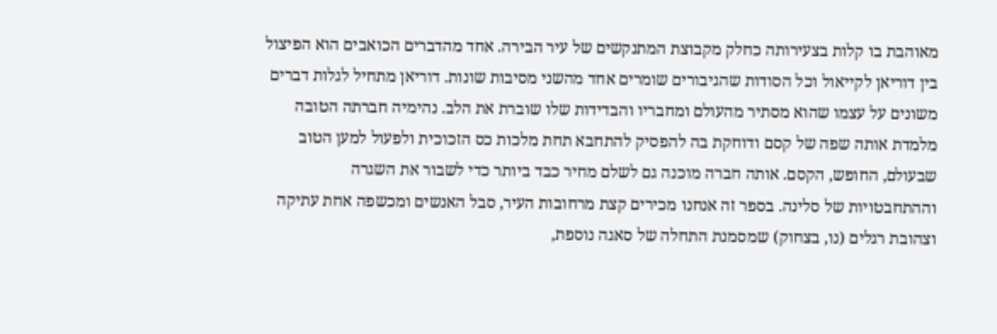מאוהבת בו קלות בצעירותה כחלק מקבוצת המתנקשים של עיר הבירה. אחד מהדברים הכואבים הוא הפיצול בין דוריאן לקייאול וכל הסודות שהגיבורים שומרים אחד מהשני מסיבות שונות. דוריאן מתחיל לגלות דברים משונים על עצמו שהוא מסתיר מהעולם ומחבריו והבדידות שלו שוברת את הלב. נהימיה חברתה הטובה מלמדת אותה שפה של קסם ודוחקת בה להפסיק להתחבא תחת מלכות כס הזכוכית ולפעול למען הטוב שבעולם, החופש, הקסם. אותה חברה מוכנה גם לשלם מחיר כבד ביותר כדי לשבור את השגרה וההתחבטויות של סלינה. בספר זה אנחנו מכירים קצת מרחובות העיר, סבל האנשים ומכשפה אחת עתיקה וצהובת רגלים (נו, בצחוק) שמסמנת התחלה של סאגה נוספת,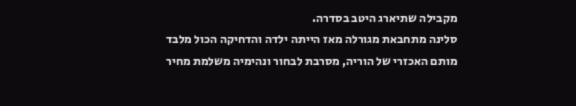מקבילה שתיארג היטב בסדרה.
סלינה מתחבאת מגורלה מאז הייתה ילדה והדחיקה הכול מלבד מותם האכזרי של הוריה, מסרבת לבחור ונהימיה משלמת מחיר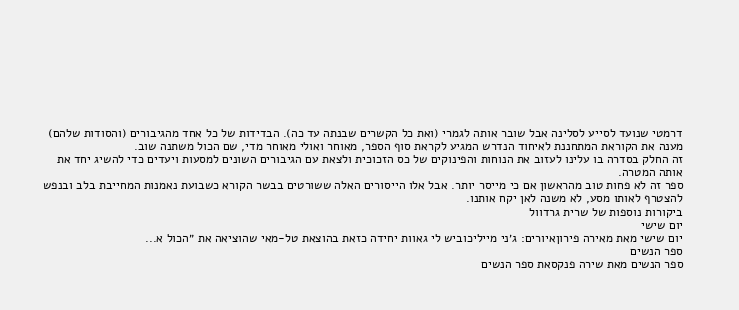דרמטי שנועד לסייע לסלינה אבל שובר אותה לגמרי (ואת כל הקשרים שבנתה עד כה). הבדידות של כל אחד מהגיבורים (והסודות שלהם) מענה את הקוראת המתחננת לאיחוד הנדרש המגיע לקראת סוף הספר, מאוחר ואולי מאוחר מדי, שם הכול משתנה שוב.
זה החלק בסדרה בו עלינו לעזוב את הנוחות והפינוקים של כס הזכוכית ולצאת עם הגיבורים השונים למסעות ויעדים כדי להשיג יחד את אותה המטרה.
ספר זה לא פחות טוב מהראשון אם כי מייסר יותר. אבל אלו הייסורים האלה ששורטים בבשר הקורא כשבועת נאמנות המחייבת בלב ובנפש להצטרף לאותו מסע, לא משנה לאן יקח אותנו.
ביקורות נוספות של שרית גרדוול
יום שישי
יום שישי מאת מאירה פירוןאיורים: ג׳ני מייליכוביש לי גאוות יחידה כזאת בהוצאת טל-מאי שהוציאה את ״הכול א...
ספר הנשים
ספר הנשים מאת שירה פנקסאת ספר הנשים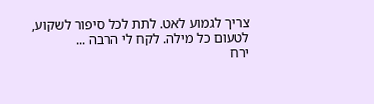צריך לגמוע לאט. לתת לכל סיפור לשקוע, לטעום כל מילה. לקח לי הרבה ...
ירח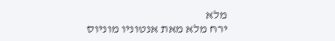מלא
ירח מלא מאת אנטוניו מוניוס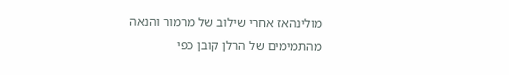מולינהאז אחרי שילוב של מרמור והנאה מהתמימים של הרלן קובן כפי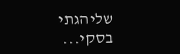שליהגתי בסקי...